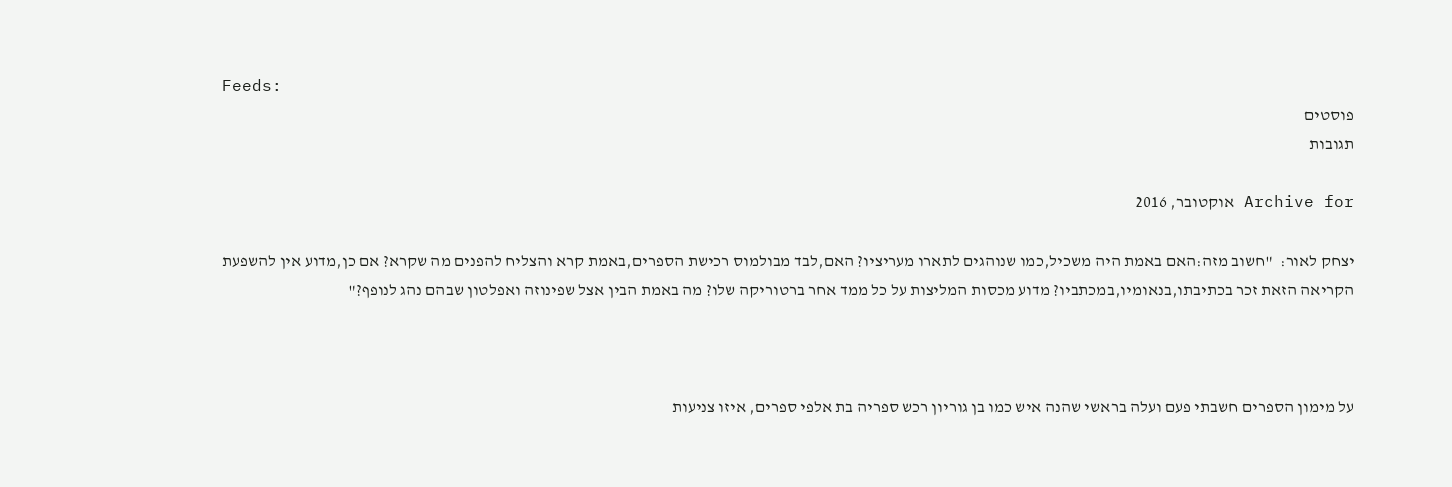Feeds:
פוסטים
תגובות

Archive for אוקטובר, 2016

יצחק לאור:  "חשוב מזה:האם באמת היה משכיל,כמו שנוהגים לתארו מעריציו? האם,לבד מבולמוס רכישת הספרים,באמת קרא והצליח להפנים מה שקרא? אם כן,מדוע אין להשפעת הקריאה הזאת זכר בכתיבתו,בנאומיו,במכתביו? מדוע מכסות המליצות על כל ממד אחר ברטוריקה שלו? מה באמת הבין אצל שפינוזה ואפלטון שבהם נהג לנופף?"



על מימון הספרים חשבתי פעם ועלה בראשי שהנה איש כמו בן גוריון רכש ספריה בת אלפי ספרים, איזו צניעות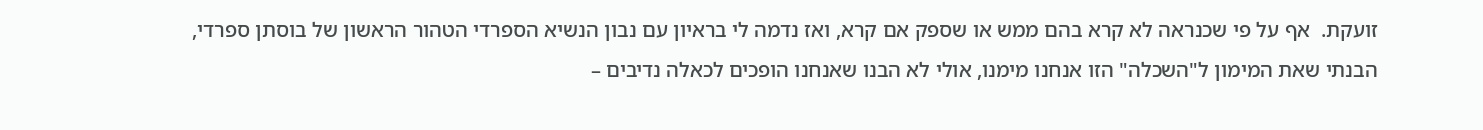זועקת.  אף על פי שכנראה לא קרא בהם ממש או שספק אם קרא, ואז נדמה לי בראיון עם נבון הנשיא הספרדי הטהור הראשון של בוסתן ספרדי, הבנתי שאת המימון ל"השכלה" הזו אנחנו מימנו, אולי לא הבנו שאנחנו הופכים לכאלה נדיבים –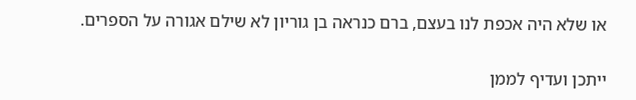או שלא היה אכפת לנו בעצם, ברם כנראה בן גוריון לא שילם אגורה על הספרים.

ייתכן ועדיף לממן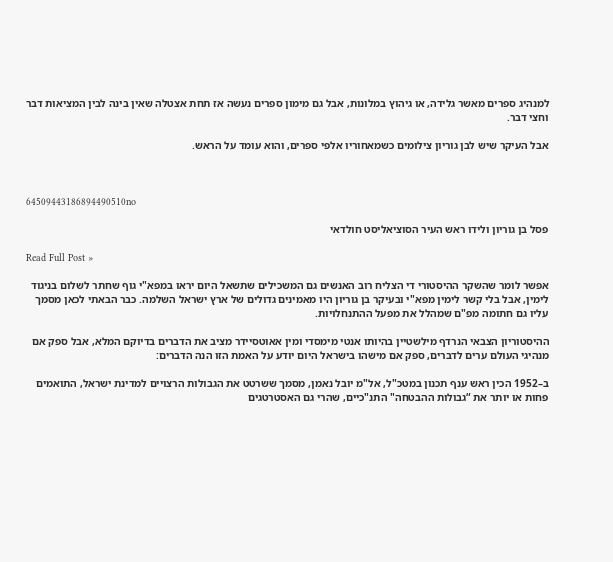למנהיג ספרים מאשר גלידה, או גיהוץ במלונות, אבל גם מימון ספרים נעשה אז תחת אצטלה שאין בינה לבין המציאות דבר וחצי דבר.

אבל העיקר שיש לבן גוריון צילומים כשמאחוריו אלפי ספרים, והוא עומד על הראש.



64509443186894490510no

פסל בן גוריון ולידו ראש העיר הסוציאליסט חולדאי

Read Full Post »

אפשר לומר שהשקר ההיסטורי די הצליח רוב האנשים גם המשכילים שתשאל היום יראו במפא"י גוף שחתר לשלום בניגוד לימין, אבל בלי קשר לימין מפא"י ובעיקר בן גוריון היו מאמינים גדולים של ארץ ישראל השלמה. כבר הבאתי לכאן מסמך עליו גם חתומה מפ"ם שמהלל את מפעל ההתנחלויות.

ההיסטוריון הצבאי הנרדף מילשטיין בהיותו אנטי מימסדי ומין אאוטסיידר מציב את הדברים בדיוקם המלא, אבל ספק אם מנהיגי העולם ערים לדברים, ספק אם מישהו בישראל היום יודע על האמת הזו הנה הדברים:

ב–1952 הכין ראש ענף תכנון במטכ"ל, אל"מ יובל נאמן, מסמך ששרטט את הגבולות הרצויים למדינת ישראל, התואמים פחות או יותר את “גבולות ההבטחה" התנ"כיים, שהרי גם האסטרטגים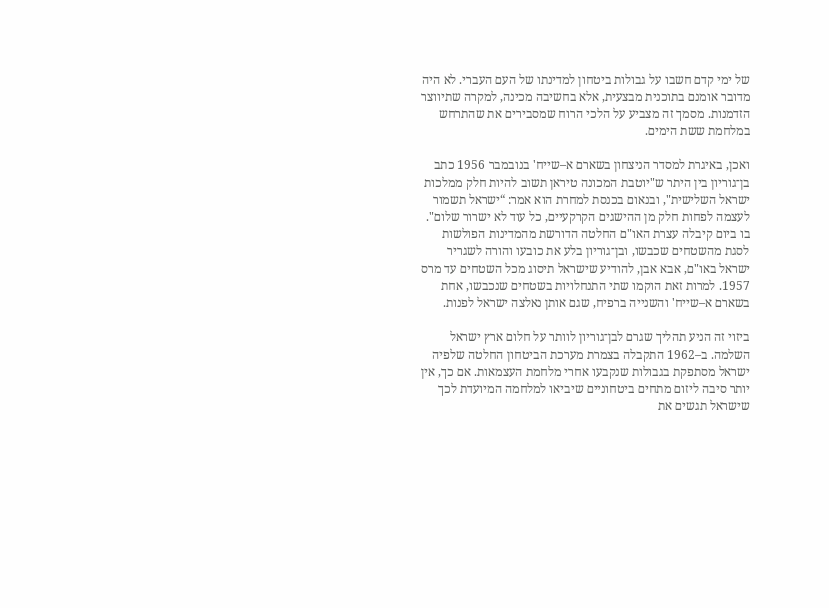של ימי קדם חשבו על גבולות ביטחון למדינתו של העם העברי. לא היה מדובר אומנם בתוכנית מבצעית, אלא בחשיבה מכינה, למקרה שתיווצר הזדמנות. מסמך זה מצביע על הלכי הרוח שמסבירים את שהתרחש במלחמת ששת הימים.

ואכן, באיגרת למסדר הניצחון בשארם א–שייח' בנובמבר 1956 כתב בן־גוריון בין היתר ש"יוטבת המכונה טיראן תשוב להיות חלק ממלכות ישראל השלישית", ובנאום בכנסת למחרת הוא אמר: “ישראל תשמור לעצמה לפחות חלק מן ההישגים הקרקעיים, כל עוד לא ישרור שלום". בו ביום קיבלה עצרת האו"ם החלטה הדורשת מהמדינות הפולשות לסגת מהשטחים שכבשו, ובן־גוריון בלע את כובעו והורה לשגריר ישראל באו"ם, אבא אבן, להודיע שישראל תיסוג מכל השטחים עד מרס 1957. למרות זאת הוקמו שתי התנחלויות בשטחים שנכבשו, אחת בשארם א–שייח' והשנייה ברפיח, שגם אותן נאלצה ישראל לפנות.

ביזוי זה הניע תהליך שגרם לבן־גוריון לוותר על חלום ארץ ישראל השלמה. ב–1962 התקבלה בצמרת מערכת הביטחון החלטה שלפיה ישראל מסתפקת בגבולות שנקבעו אחרי מלחמת העצמאות. אם כך, אין יותר סיבה ליזום מתחים ביטחוניים שיביאו למלחמה המיועדת לכך שישראל תגשים את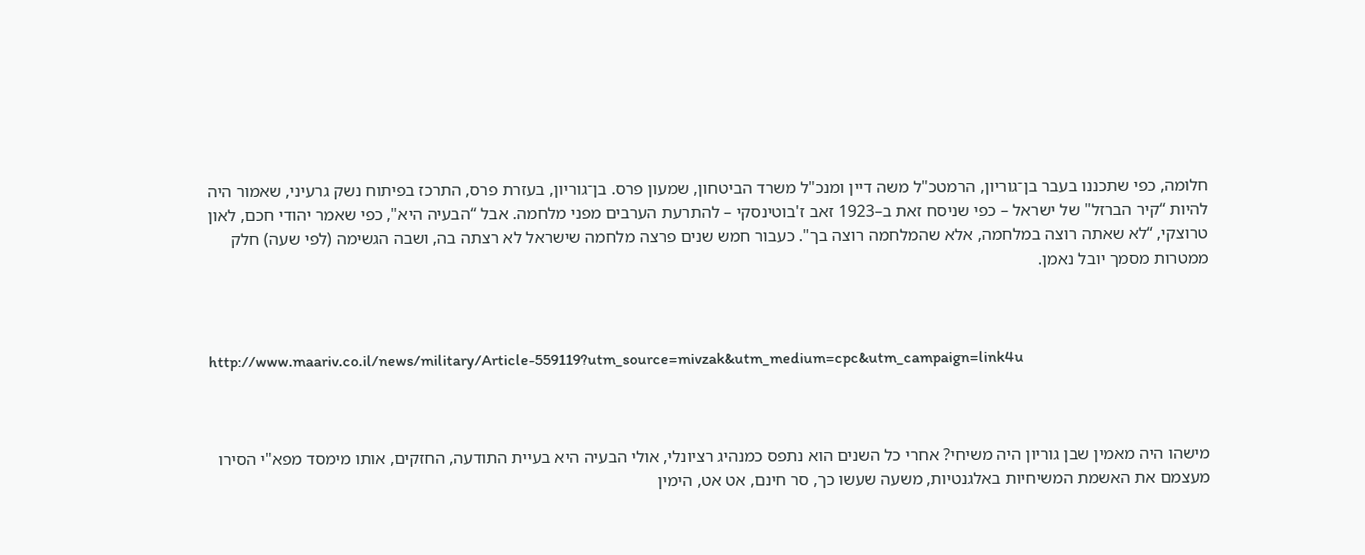חלומה, כפי שתכננו בעבר בן־גוריון, הרמטכ"ל משה דיין ומנכ"ל משרד הביטחון, שמעון פרס. בן־גוריון, בעזרת פרס, התרכז בפיתוח נשק גרעיני, שאמור היה להיות “קיר הברזל" של ישראל – כפי שניסח זאת ב–1923 זאב ז'בוטינסקי – להתרעת הערבים מפני מלחמה. אבל “הבעיה היא", כפי שאמר יהודי חכם, לאון טרוצקי, “לא שאתה רוצה במלחמה, אלא שהמלחמה רוצה בך". כעבור חמש שנים פרצה מלחמה שישראל לא רצתה בה, ושבה הגשימה (לפי שעה) חלק ממטרות מסמך יובל נאמן.



http://www.maariv.co.il/news/military/Article-559119?utm_source=mivzak&utm_medium=cpc&utm_campaign=link4u



מישהו היה מאמין שבן גוריון היה משיחי? אחרי כל השנים הוא נתפס כמנהיג רציונלי, אולי הבעיה היא בעיית התודעה, החזקים, אותו מימסד מפא"י הסירו מעצמם את האשמת המשיחיות באלגנטיות, משעה שעשו כך, סר חינם, אט אט, הימין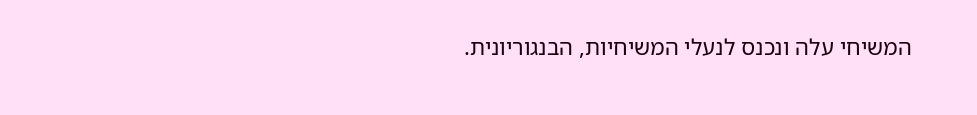המשיחי עלה ונכנס לנעלי המשיחיות, הבנגוריונית.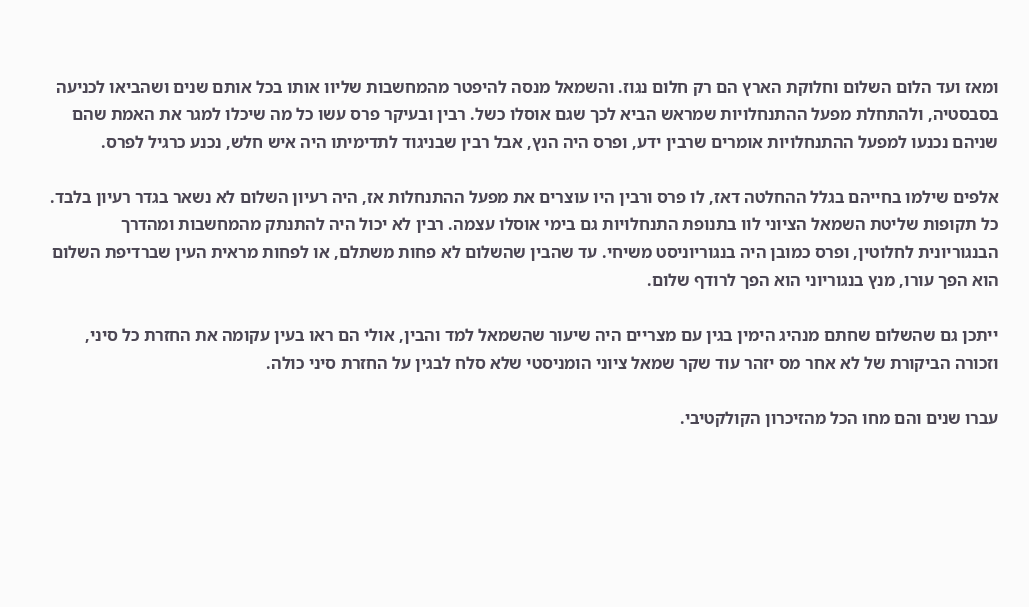ומאז ועד הלום השלום וחלוקת הארץ הם רק חלום נגוז. והשמאל מנסה להיפטר מהמחשבות שליוו אותו בכל אותם שנים ושהביאו לכניעה בסבסטיה, ולהתחלת מפעל ההתנחלויות שמראש הביא לכך שגם אוסלו כשל. רבין ובעיקר פרס עשו כל מה שיכלו למגר את האמת שהם שניהם נכנעו למפעל ההתנחלויות אומרים שרבין ידע, ופרס היה הנץ, אבל רבין שבניגוד לתדימיתו היה איש חלש, נכנע כרגיל לפרס.

אלפים שילמו בחייהם בגלל ההחלטה דאז, לו פרס ורבין היו עוצרים את מפעל ההתנחלות אז, היה רעיון השלום לא נשאר בגדר רעיון בלבד. כל תקופות שליטת השמאל הציוני לוו בתנופת התנחלויות גם בימי אוסלו עצמה. רבין לא יכול היה להתנתק מהמחשבות ומהדרך הבנגוריונית לחלוטין, ופרס כמובן היה בנגוריוניסט משיחי. עד שהבין שהשלום לא פחות משתלם, או לפחות מראית העין שברדיפת השלום הוא הפך עורו, מנץ בנגוריוני הוא הפך לרודף שלום.

ייתכן גם שהשלום שחתם מנהיג הימין בגין עם מצריים היה שיעור שהשמאל למד והבין, אולי הם ראו בעין עקומה את החזרת כל סיני, וזכורה הביקורת של לא אחר מס יזהר עוד שקר שמאל ציוני הומניסטי שלא סלח לבגין על החזרת סיני כולה.

עברו שנים והם מחו הכל מהזיכרון הקולקטיבי.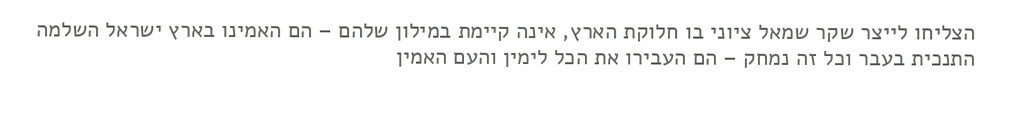הצליחו לייצר שקר שמאל ציוני בו חלוקת הארץ, אינה קיימת במילון שלהם – הם האמינו בארץ ישראל השלמה התנכית בעבר וכל זה נמחק – הם העבירו את הכל לימין והעם האמין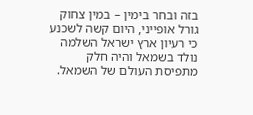בזה ובחר בימין – במין צחוק גורל אופייני, היום קשה לשכנע כי רעיון ארץ ישראל השלמה נולד בשמאל והיה חלק מתפיסת העולם של השמאל.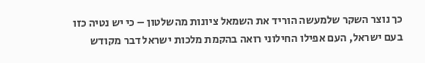כך נוצר השקר שלמעשה הוריד את השמאל ציונות מהשלטון – כי יש נטיה כזו בעם ישראל, העם אפילו החילוני רואה בהקמת מלכות ישראל דבר מקודש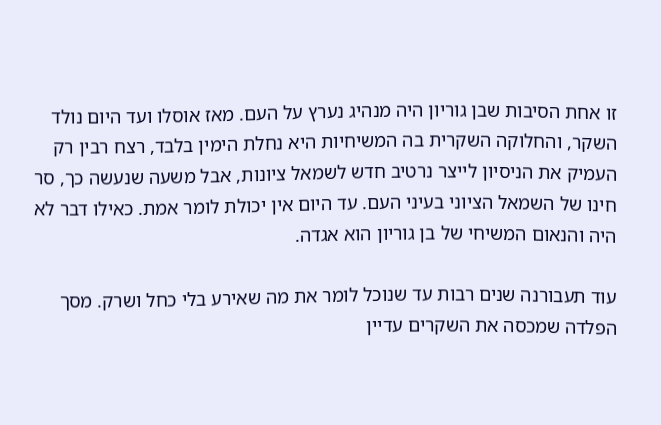זו אחת הסיבות שבן גוריון היה מנהיג נערץ על העם. מאז אוסלו ועד היום נולד השקר, והחלוקה השקרית בה המשיחיות היא נחלת הימין בלבד, רצח רבין רק העמיק את הניסיון לייצר נרטיב חדש לשמאל ציונות, אבל משעה שנעשה כך, סר חינו של השמאל הציוני בעיני העם. עד היום אין יכולת לומר אמת. כאילו דבר לא היה והנאום המשיחי של בן גוריון הוא אגדה.

עוד תעבורנה שנים רבות עד שנוכל לומר את מה שאירע בלי כחל ושרק. מסך הפלדה שמכסה את השקרים עדיין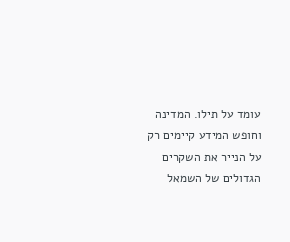עומד על תילו. המדינה וחופש המידע קיימים רק על הנייר את השקרים הגדולים של השמאל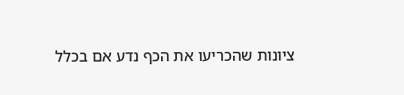ציונות שהכריעו את הכף נדע אם בכלל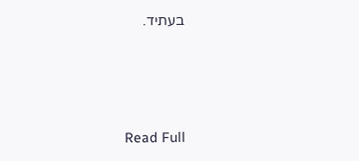בעתיד.





Read Full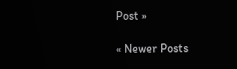Post »

« Newer Posts